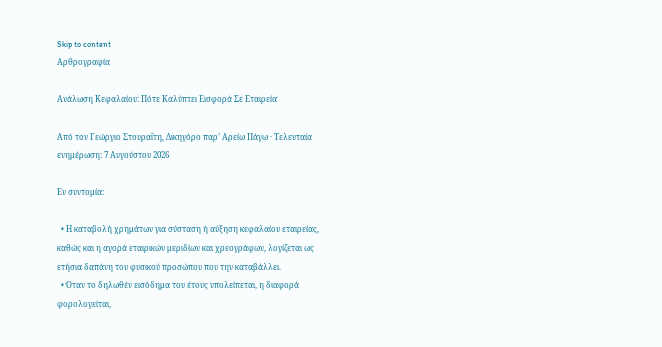Skip to content
Αρθρογραφία

Ανάλωση Κεφαλαίου: Πότε Καλύπτει Εισφορά Σε Εταιρεία

Από τον Γεώργιο Στουραΐτη, Δικηγόρο παρ’ Αρείω Πάγω · Τελευταία ενημέρωση: 7 Αυγούστου 2026

Εν συντομία:

  • Η καταβολή χρημάτων για σύσταση ή αύξηση κεφαλαίου εταιρείας, καθώς και η αγορά εταιρικών μεριδίων και χρεογράφων, λογίζεται ως ετήσια δαπάνη του φυσικού προσώπου που την καταβάλλει.
  • Όταν το δηλωθέν εισόδημα του έτους υπολείπεται, η διαφορά φορολογείται,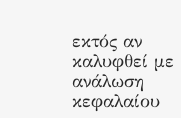εκτός αν καλυφθεί με ανάλωση κεφαλαίου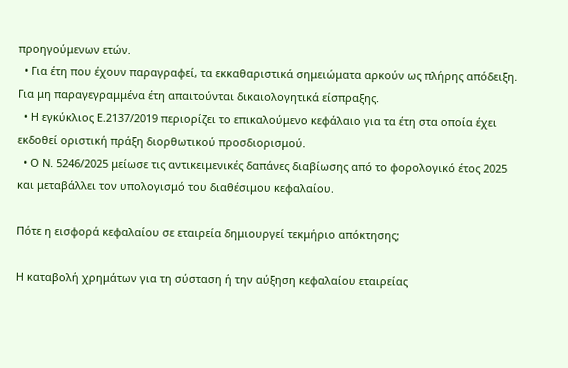προηγούμενων ετών.
  • Για έτη που έχουν παραγραφεί, τα εκκαθαριστικά σημειώματα αρκούν ως πλήρης απόδειξη. Για μη παραγεγραμμένα έτη απαιτούνται δικαιολογητικά είσπραξης.
  • Η εγκύκλιος Ε.2137/2019 περιορίζει το επικαλούμενο κεφάλαιο για τα έτη στα οποία έχει εκδοθεί οριστική πράξη διορθωτικού προσδιορισμού.
  • Ο Ν. 5246/2025 μείωσε τις αντικειμενικές δαπάνες διαβίωσης από το φορολογικό έτος 2025 και μεταβάλλει τον υπολογισμό του διαθέσιμου κεφαλαίου.

Πότε η εισφορά κεφαλαίου σε εταιρεία δημιουργεί τεκμήριο απόκτησης;

Η καταβολή χρημάτων για τη σύσταση ή την αύξηση κεφαλαίου εταιρείας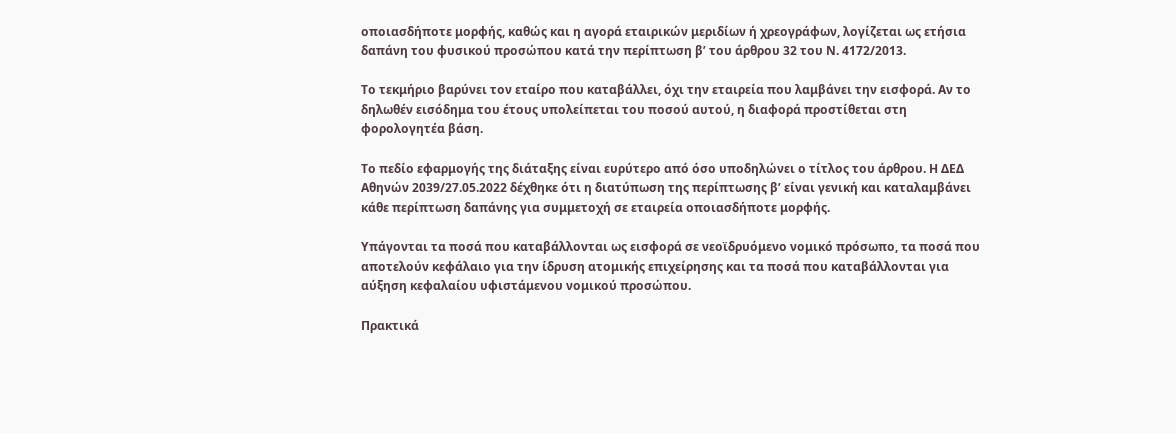οποιασδήποτε μορφής, καθώς και η αγορά εταιρικών μεριδίων ή χρεογράφων, λογίζεται ως ετήσια δαπάνη του φυσικού προσώπου κατά την περίπτωση β’ του άρθρου 32 του Ν. 4172/2013.

Το τεκμήριο βαρύνει τον εταίρο που καταβάλλει, όχι την εταιρεία που λαμβάνει την εισφορά. Αν το δηλωθέν εισόδημα του έτους υπολείπεται του ποσού αυτού, η διαφορά προστίθεται στη φορολογητέα βάση.

Το πεδίο εφαρμογής της διάταξης είναι ευρύτερο από όσο υποδηλώνει ο τίτλος του άρθρου. Η ΔΕΔ Αθηνών 2039/27.05.2022 δέχθηκε ότι η διατύπωση της περίπτωσης β’ είναι γενική και καταλαμβάνει κάθε περίπτωση δαπάνης για συμμετοχή σε εταιρεία οποιασδήποτε μορφής.

Υπάγονται τα ποσά που καταβάλλονται ως εισφορά σε νεοϊδρυόμενο νομικό πρόσωπο, τα ποσά που αποτελούν κεφάλαιο για την ίδρυση ατομικής επιχείρησης και τα ποσά που καταβάλλονται για αύξηση κεφαλαίου υφιστάμενου νομικού προσώπου.

Πρακτικά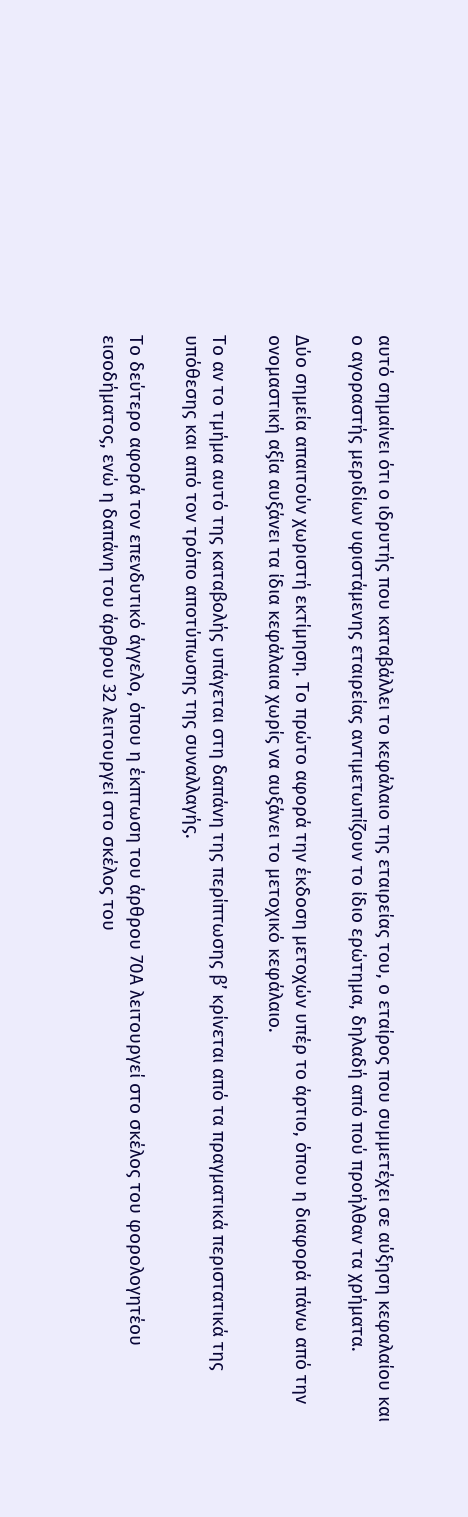αυτό σημαίνει ότι ο ιδρυτής που καταβάλλει το κεφάλαιο της εταιρείας του, ο εταίρος που συμμετέχει σε αύξηση κεφαλαίου και ο αγοραστής μεριδίων υφιστάμενης εταιρείας αντιμετωπίζουν το ίδιο ερώτημα, δηλαδή από πού προήλθαν τα χρήματα.

Δύο σημεία απαιτούν χωριστή εκτίμηση. Το πρώτο αφορά την έκδοση μετοχών υπέρ το άρτιο, όπου η διαφορά πάνω από την ονομαστική αξία αυξάνει τα ίδια κεφάλαια χωρίς να αυξάνει το μετοχικό κεφάλαιο.

Το αν το τμήμα αυτό της καταβολής υπάγεται στη δαπάνη της περίπτωσης β’ κρίνεται από τα πραγματικά περιστατικά της υπόθεσης και από τον τρόπο αποτύπωσης της συναλλαγής.

Το δεύτερο αφορά τον επενδυτικό άγγελο, όπου η έκπτωση του άρθρου 70Α λειτουργεί στο σκέλος του φορολογητέου εισοδήματος, ενώ η δαπάνη του άρθρου 32 λειτουργεί στο σκέλος του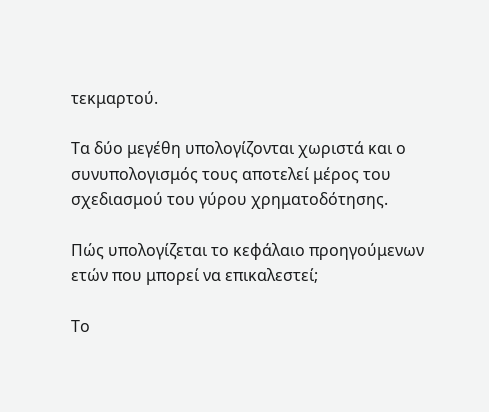τεκμαρτού.

Τα δύο μεγέθη υπολογίζονται χωριστά και ο συνυπολογισμός τους αποτελεί μέρος του σχεδιασμού του γύρου χρηματοδότησης.

Πώς υπολογίζεται το κεφάλαιο προηγούμενων ετών που μπορεί να επικαλεστεί;

Το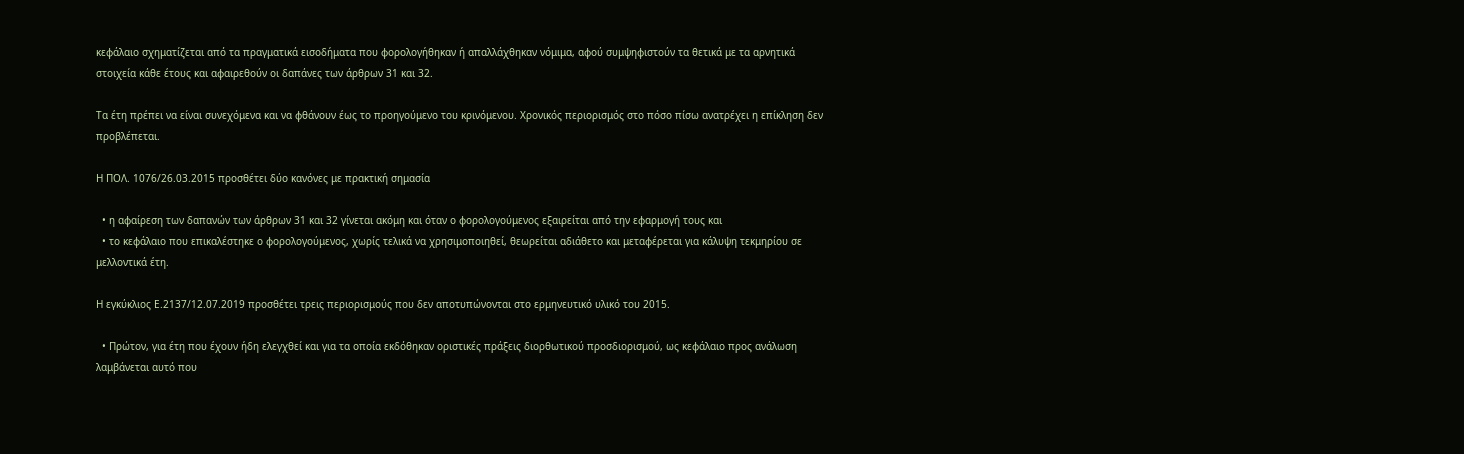κεφάλαιο σχηματίζεται από τα πραγματικά εισοδήματα που φορολογήθηκαν ή απαλλάχθηκαν νόμιμα, αφού συμψηφιστούν τα θετικά με τα αρνητικά στοιχεία κάθε έτους και αφαιρεθούν οι δαπάνες των άρθρων 31 και 32.

Τα έτη πρέπει να είναι συνεχόμενα και να φθάνουν έως το προηγούμενο του κρινόμενου. Χρονικός περιορισμός στο πόσο πίσω ανατρέχει η επίκληση δεν προβλέπεται.

Η ΠΟΛ. 1076/26.03.2015 προσθέτει δύο κανόνες με πρακτική σημασία

  • η αφαίρεση των δαπανών των άρθρων 31 και 32 γίνεται ακόμη και όταν ο φορολογούμενος εξαιρείται από την εφαρμογή τους και
  • το κεφάλαιο που επικαλέστηκε ο φορολογούμενος, χωρίς τελικά να χρησιμοποιηθεί, θεωρείται αδιάθετο και μεταφέρεται για κάλυψη τεκμηρίου σε μελλοντικά έτη.

Η εγκύκλιος Ε.2137/12.07.2019 προσθέτει τρεις περιορισμούς που δεν αποτυπώνονται στο ερμηνευτικό υλικό του 2015.

  • Πρώτον, για έτη που έχουν ήδη ελεγχθεί και για τα οποία εκδόθηκαν οριστικές πράξεις διορθωτικού προσδιορισμού, ως κεφάλαιο προς ανάλωση λαμβάνεται αυτό που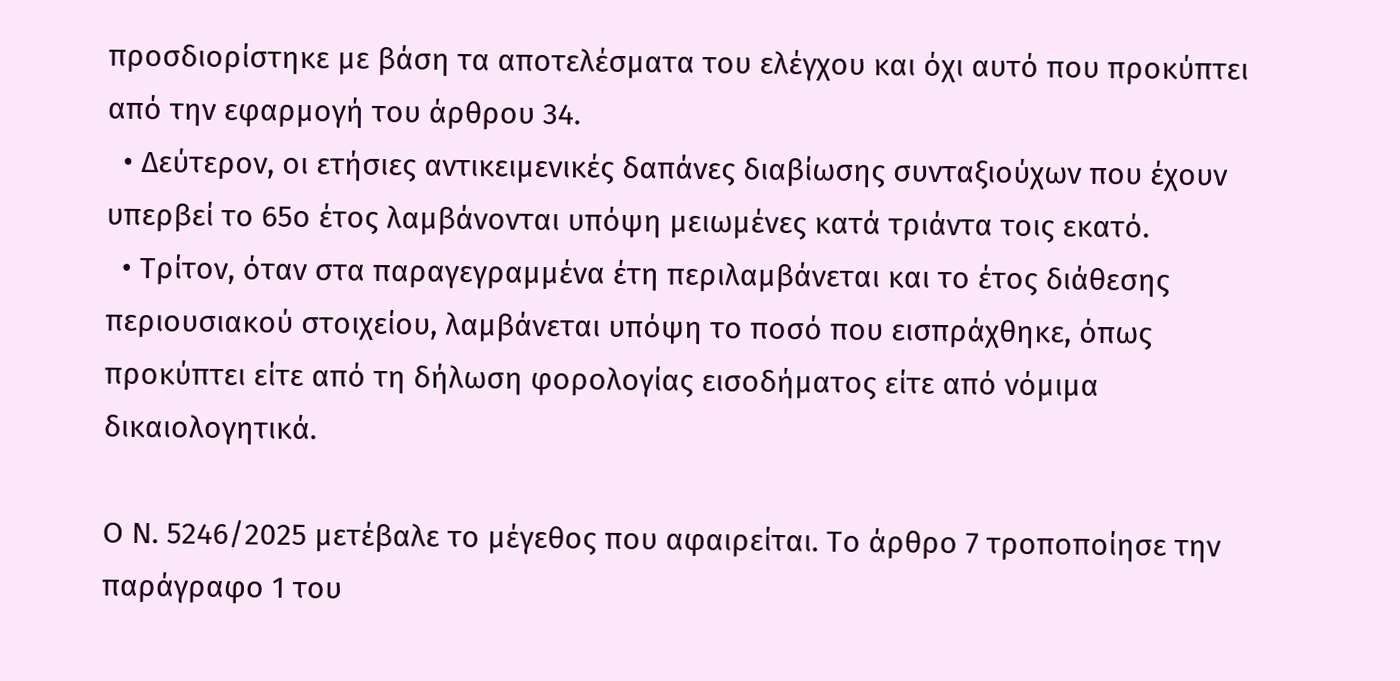προσδιορίστηκε με βάση τα αποτελέσματα του ελέγχου και όχι αυτό που προκύπτει από την εφαρμογή του άρθρου 34.
  • Δεύτερον, οι ετήσιες αντικειμενικές δαπάνες διαβίωσης συνταξιούχων που έχουν υπερβεί το 65ο έτος λαμβάνονται υπόψη μειωμένες κατά τριάντα τοις εκατό.
  • Τρίτον, όταν στα παραγεγραμμένα έτη περιλαμβάνεται και το έτος διάθεσης περιουσιακού στοιχείου, λαμβάνεται υπόψη το ποσό που εισπράχθηκε, όπως προκύπτει είτε από τη δήλωση φορολογίας εισοδήματος είτε από νόμιμα δικαιολογητικά.

Ο Ν. 5246/2025 μετέβαλε το μέγεθος που αφαιρείται. Το άρθρο 7 τροποποίησε την παράγραφο 1 του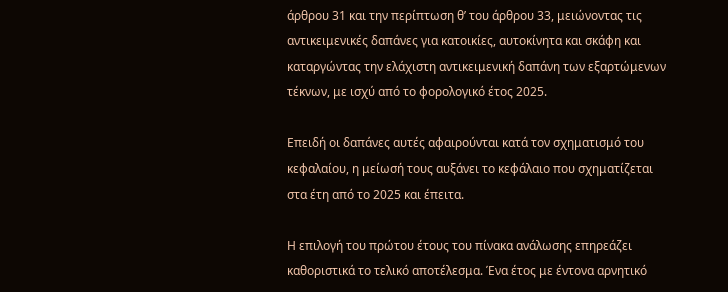άρθρου 31 και την περίπτωση θ’ του άρθρου 33, μειώνοντας τις αντικειμενικές δαπάνες για κατοικίες, αυτοκίνητα και σκάφη και καταργώντας την ελάχιστη αντικειμενική δαπάνη των εξαρτώμενων τέκνων, με ισχύ από το φορολογικό έτος 2025.

Επειδή οι δαπάνες αυτές αφαιρούνται κατά τον σχηματισμό του κεφαλαίου, η μείωσή τους αυξάνει το κεφάλαιο που σχηματίζεται στα έτη από το 2025 και έπειτα.

Η επιλογή του πρώτου έτους του πίνακα ανάλωσης επηρεάζει καθοριστικά το τελικό αποτέλεσμα. Ένα έτος με έντονα αρνητικό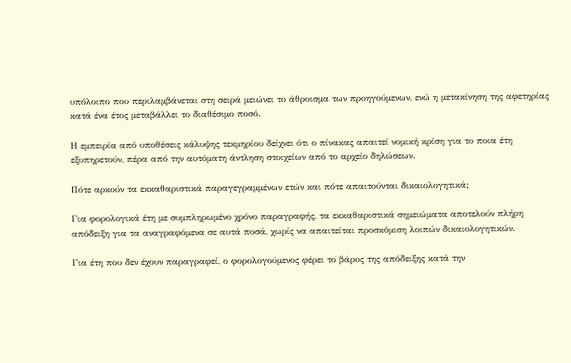υπόλοιπο που περιλαμβάνεται στη σειρά μειώνει το άθροισμα των προηγούμενων, ενώ η μετακίνηση της αφετηρίας κατά ένα έτος μεταβάλλει το διαθέσιμο ποσό.

Η εμπειρία από υποθέσεις κάλυψης τεκμηρίου δείχνει ότι ο πίνακας απαιτεί νομική κρίση για το ποια έτη εξυπηρετούν, πέρα από την αυτόματη άντληση στοιχείων από το αρχείο δηλώσεων.

Πότε αρκούν τα εκκαθαριστικά παραγεγραμμένων ετών και πότε απαιτούνται δικαιολογητικά;

Για φορολογικά έτη με συμπληρωμένο χρόνο παραγραφής, τα εκκαθαριστικά σημειώματα αποτελούν πλήρη απόδειξη για τα αναγραφόμενα σε αυτά ποσά, χωρίς να απαιτείται προσκόμιση λοιπών δικαιολογητικών.

Για έτη που δεν έχουν παραγραφεί, ο φορολογούμενος φέρει το βάρος της απόδειξης κατά την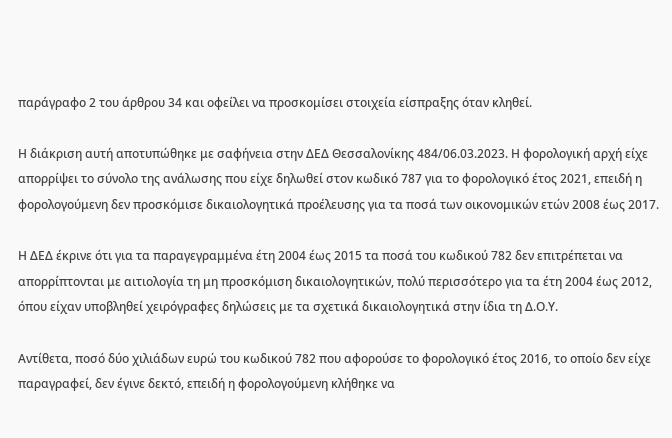παράγραφο 2 του άρθρου 34 και οφείλει να προσκομίσει στοιχεία είσπραξης όταν κληθεί.

Η διάκριση αυτή αποτυπώθηκε με σαφήνεια στην ΔΕΔ Θεσσαλονίκης 484/06.03.2023. Η φορολογική αρχή είχε απορρίψει το σύνολο της ανάλωσης που είχε δηλωθεί στον κωδικό 787 για το φορολογικό έτος 2021, επειδή η φορολογούμενη δεν προσκόμισε δικαιολογητικά προέλευσης για τα ποσά των οικονομικών ετών 2008 έως 2017.

Η ΔΕΔ έκρινε ότι για τα παραγεγραμμένα έτη 2004 έως 2015 τα ποσά του κωδικού 782 δεν επιτρέπεται να απορρίπτονται με αιτιολογία τη μη προσκόμιση δικαιολογητικών, πολύ περισσότερο για τα έτη 2004 έως 2012, όπου είχαν υποβληθεί χειρόγραφες δηλώσεις με τα σχετικά δικαιολογητικά στην ίδια τη Δ.Ο.Υ.

Αντίθετα, ποσό δύο χιλιάδων ευρώ του κωδικού 782 που αφορούσε το φορολογικό έτος 2016, το οποίο δεν είχε παραγραφεί, δεν έγινε δεκτό, επειδή η φορολογούμενη κλήθηκε να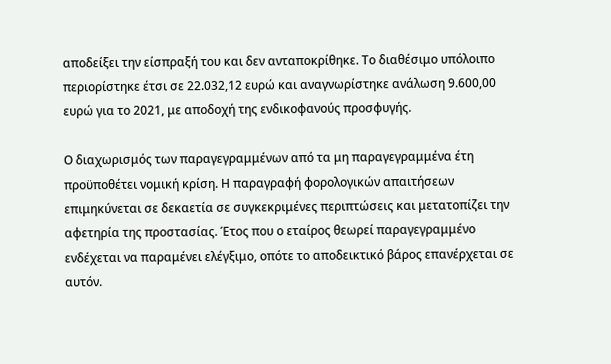αποδείξει την είσπραξή του και δεν ανταποκρίθηκε. Το διαθέσιμο υπόλοιπο περιορίστηκε έτσι σε 22.032,12 ευρώ και αναγνωρίστηκε ανάλωση 9.600,00 ευρώ για το 2021, με αποδοχή της ενδικοφανούς προσφυγής.

Ο διαχωρισμός των παραγεγραμμένων από τα μη παραγεγραμμένα έτη προϋποθέτει νομική κρίση. Η παραγραφή φορολογικών απαιτήσεων επιμηκύνεται σε δεκαετία σε συγκεκριμένες περιπτώσεις και μετατοπίζει την αφετηρία της προστασίας. Έτος που ο εταίρος θεωρεί παραγεγραμμένο ενδέχεται να παραμένει ελέγξιμο, οπότε το αποδεικτικό βάρος επανέρχεται σε αυτόν.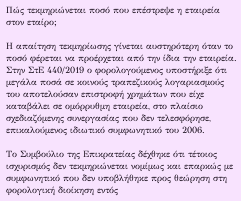Πώς τεκμηριώνεται ποσό που επέστρεψε η εταιρεία στον εταίρο;

Η απαίτηση τεκμηρίωσης γίνεται αυστηρότερη όταν το ποσό φέρεται να προέρχεται από την ίδια την εταιρεία. Στην ΣτΕ 440/2019 ο φορολογούμενος υποστήριξε ότι μεγάλα ποσά σε κοινούς τραπεζικούς λογαριασμούς του αποτελούσαν επιστροφή χρημάτων που είχε καταβάλει σε ομόρρυθμη εταιρεία, στο πλαίσιο σχεδιαζόμενης συνεργασίας που δεν τελεσφόρησε, επικαλούμενος ιδιωτικό συμφωνητικό του 2006.

Το Συμβούλιο της Επικρατείας δέχθηκε ότι τέτοιος ισχυρισμός δεν τεκμηριώνεται νομίμως και επαρκώς με συμφωνητικό που δεν υποβλήθηκε προς θεώρηση στη φορολογική διοίκηση εντός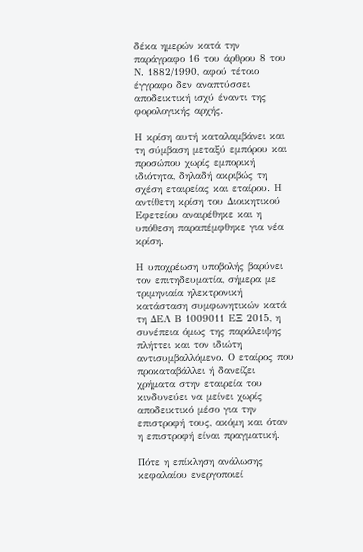δέκα ημερών κατά την παράγραφο 16 του άρθρου 8 του Ν. 1882/1990, αφού τέτοιο έγγραφο δεν αναπτύσσει αποδεικτική ισχύ έναντι της φορολογικής αρχής.

Η κρίση αυτή καταλαμβάνει και τη σύμβαση μεταξύ εμπόρου και προσώπου χωρίς εμπορική ιδιότητα, δηλαδή ακριβώς τη σχέση εταιρείας και εταίρου. Η αντίθετη κρίση του Διοικητικού Εφετείου αναιρέθηκε και η υπόθεση παραπέμφθηκε για νέα κρίση.

Η υποχρέωση υποβολής βαρύνει τον επιτηδευματία, σήμερα με τριμηνιαία ηλεκτρονική κατάσταση συμφωνητικών κατά τη ΔΕΛ Β 1009011 ΕΞ 2015, η συνέπεια όμως της παράλειψης πλήττει και τον ιδιώτη αντισυμβαλλόμενο. Ο εταίρος που προκαταβάλλει ή δανείζει χρήματα στην εταιρεία του κινδυνεύει να μείνει χωρίς αποδεικτικό μέσο για την επιστροφή τους, ακόμη και όταν η επιστροφή είναι πραγματική.

Πότε η επίκληση ανάλωσης κεφαλαίου ενεργοποιεί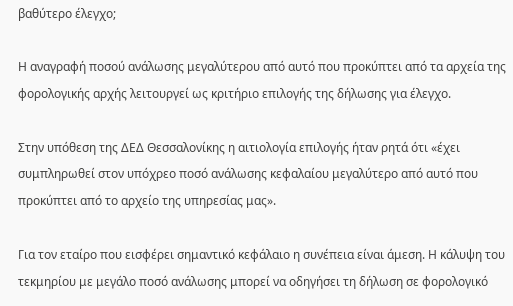βαθύτερο έλεγχο;

Η αναγραφή ποσού ανάλωσης μεγαλύτερου από αυτό που προκύπτει από τα αρχεία της φορολογικής αρχής λειτουργεί ως κριτήριο επιλογής της δήλωσης για έλεγχο.

Στην υπόθεση της ΔΕΔ Θεσσαλονίκης η αιτιολογία επιλογής ήταν ρητά ότι «έχει συμπληρωθεί στον υπόχρεο ποσό ανάλωσης κεφαλαίου μεγαλύτερο από αυτό που προκύπτει από το αρχείο της υπηρεσίας μας».

Για τον εταίρο που εισφέρει σημαντικό κεφάλαιο η συνέπεια είναι άμεση. Η κάλυψη του τεκμηρίου με μεγάλο ποσό ανάλωσης μπορεί να οδηγήσει τη δήλωση σε φορολογικό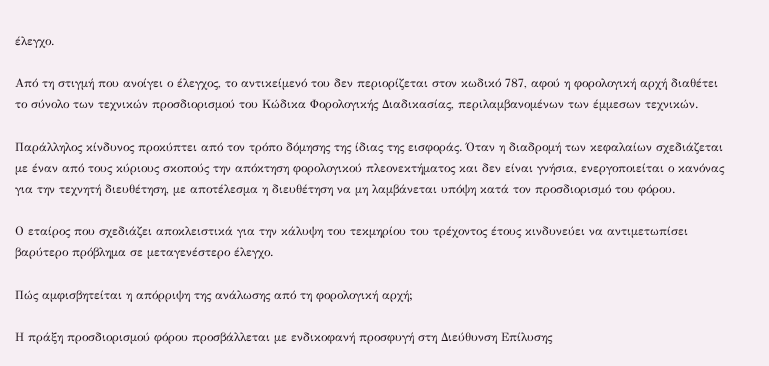έλεγχο.

Από τη στιγμή που ανοίγει ο έλεγχος, το αντικείμενό του δεν περιορίζεται στον κωδικό 787, αφού η φορολογική αρχή διαθέτει το σύνολο των τεχνικών προσδιορισμού του Κώδικα Φορολογικής Διαδικασίας, περιλαμβανομένων των έμμεσων τεχνικών.

Παράλληλος κίνδυνος προκύπτει από τον τρόπο δόμησης της ίδιας της εισφοράς. Όταν η διαδρομή των κεφαλαίων σχεδιάζεται με έναν από τους κύριους σκοπούς την απόκτηση φορολογικού πλεονεκτήματος και δεν είναι γνήσια, ενεργοποιείται ο κανόνας για την τεχνητή διευθέτηση, με αποτέλεσμα η διευθέτηση να μη λαμβάνεται υπόψη κατά τον προσδιορισμό του φόρου.

Ο εταίρος που σχεδιάζει αποκλειστικά για την κάλυψη του τεκμηρίου του τρέχοντος έτους κινδυνεύει να αντιμετωπίσει βαρύτερο πρόβλημα σε μεταγενέστερο έλεγχο.

Πώς αμφισβητείται η απόρριψη της ανάλωσης από τη φορολογική αρχή;

Η πράξη προσδιορισμού φόρου προσβάλλεται με ενδικοφανή προσφυγή στη Διεύθυνση Επίλυσης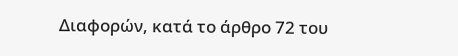Διαφορών, κατά το άρθρο 72 του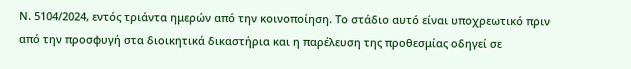Ν. 5104/2024, εντός τριάντα ημερών από την κοινοποίηση. Το στάδιο αυτό είναι υποχρεωτικό πριν από την προσφυγή στα διοικητικά δικαστήρια και η παρέλευση της προθεσμίας οδηγεί σε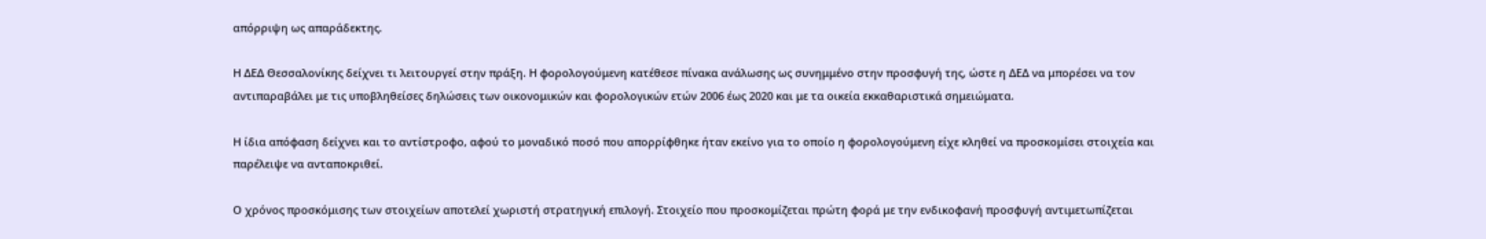απόρριψη ως απαράδεκτης.

Η ΔΕΔ Θεσσαλονίκης δείχνει τι λειτουργεί στην πράξη. Η φορολογούμενη κατέθεσε πίνακα ανάλωσης ως συνημμένο στην προσφυγή της, ώστε η ΔΕΔ να μπορέσει να τον αντιπαραβάλει με τις υποβληθείσες δηλώσεις των οικονομικών και φορολογικών ετών 2006 έως 2020 και με τα οικεία εκκαθαριστικά σημειώματα.

Η ίδια απόφαση δείχνει και το αντίστροφο, αφού το μοναδικό ποσό που απορρίφθηκε ήταν εκείνο για το οποίο η φορολογούμενη είχε κληθεί να προσκομίσει στοιχεία και παρέλειψε να ανταποκριθεί.

Ο χρόνος προσκόμισης των στοιχείων αποτελεί χωριστή στρατηγική επιλογή. Στοιχείο που προσκομίζεται πρώτη φορά με την ενδικοφανή προσφυγή αντιμετωπίζεται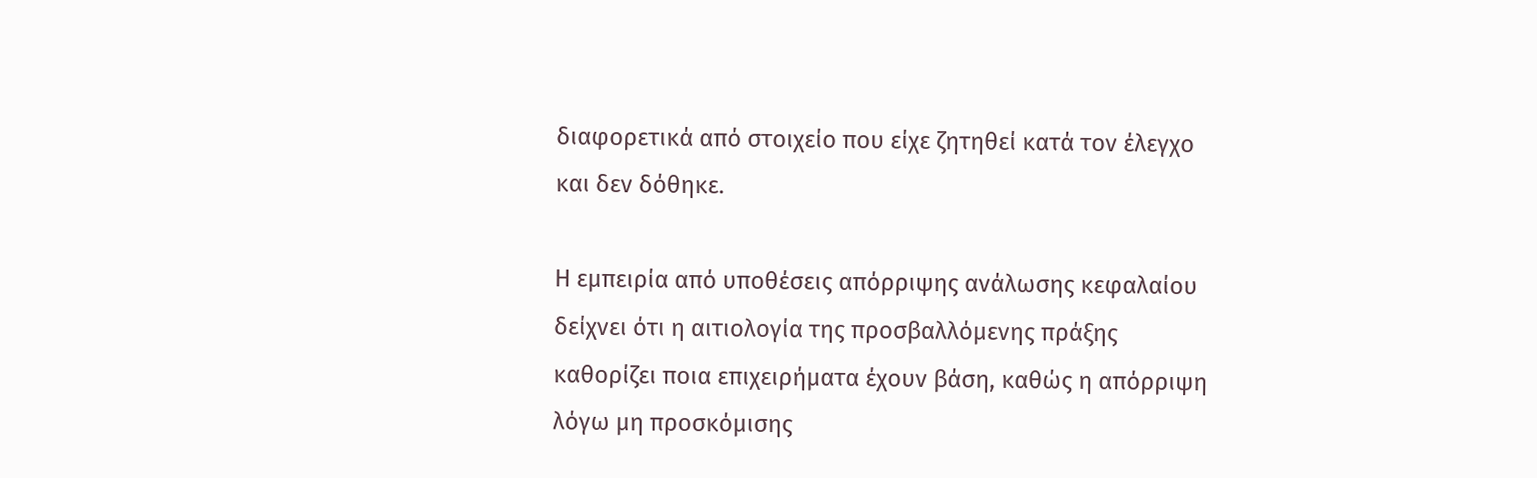διαφορετικά από στοιχείο που είχε ζητηθεί κατά τον έλεγχο και δεν δόθηκε.

Η εμπειρία από υποθέσεις απόρριψης ανάλωσης κεφαλαίου δείχνει ότι η αιτιολογία της προσβαλλόμενης πράξης καθορίζει ποια επιχειρήματα έχουν βάση, καθώς η απόρριψη λόγω μη προσκόμισης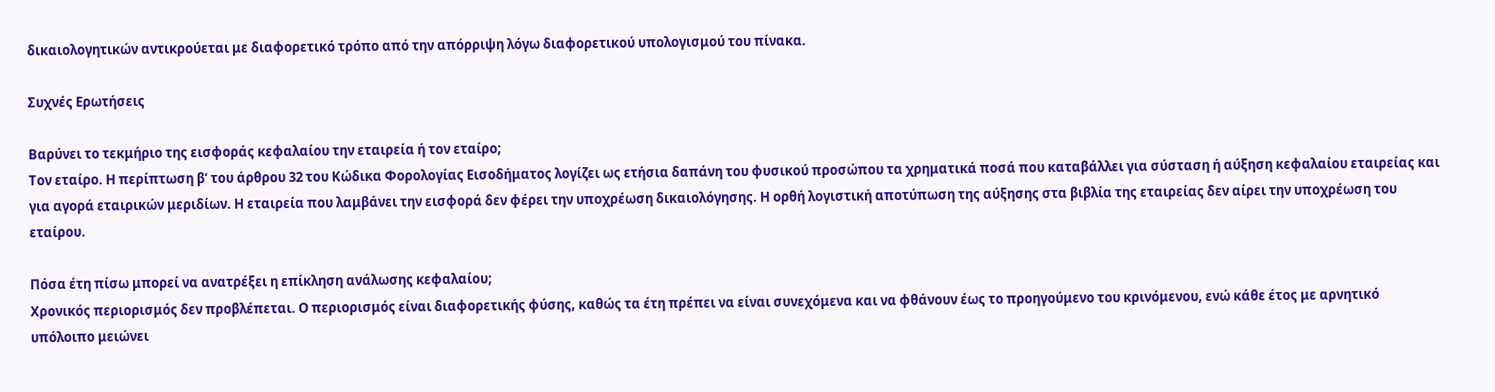δικαιολογητικών αντικρούεται με διαφορετικό τρόπο από την απόρριψη λόγω διαφορετικού υπολογισμού του πίνακα.

Συχνές Ερωτήσεις

Βαρύνει το τεκμήριο της εισφοράς κεφαλαίου την εταιρεία ή τον εταίρο;
Τον εταίρο. Η περίπτωση β’ του άρθρου 32 του Κώδικα Φορολογίας Εισοδήματος λογίζει ως ετήσια δαπάνη του φυσικού προσώπου τα χρηματικά ποσά που καταβάλλει για σύσταση ή αύξηση κεφαλαίου εταιρείας και για αγορά εταιρικών μεριδίων. Η εταιρεία που λαμβάνει την εισφορά δεν φέρει την υποχρέωση δικαιολόγησης. Η ορθή λογιστική αποτύπωση της αύξησης στα βιβλία της εταιρείας δεν αίρει την υποχρέωση του εταίρου.

Πόσα έτη πίσω μπορεί να ανατρέξει η επίκληση ανάλωσης κεφαλαίου;
Χρονικός περιορισμός δεν προβλέπεται. Ο περιορισμός είναι διαφορετικής φύσης, καθώς τα έτη πρέπει να είναι συνεχόμενα και να φθάνουν έως το προηγούμενο του κρινόμενου, ενώ κάθε έτος με αρνητικό υπόλοιπο μειώνει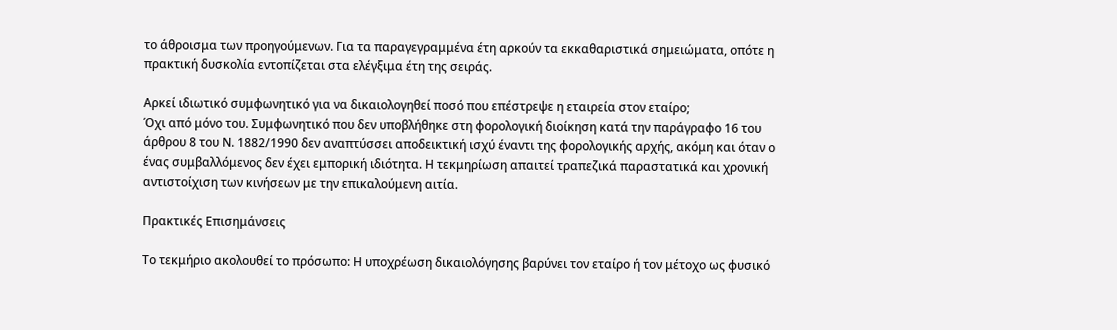το άθροισμα των προηγούμενων. Για τα παραγεγραμμένα έτη αρκούν τα εκκαθαριστικά σημειώματα, οπότε η πρακτική δυσκολία εντοπίζεται στα ελέγξιμα έτη της σειράς.

Αρκεί ιδιωτικό συμφωνητικό για να δικαιολογηθεί ποσό που επέστρεψε η εταιρεία στον εταίρο;
Όχι από μόνο του. Συμφωνητικό που δεν υποβλήθηκε στη φορολογική διοίκηση κατά την παράγραφο 16 του άρθρου 8 του Ν. 1882/1990 δεν αναπτύσσει αποδεικτική ισχύ έναντι της φορολογικής αρχής, ακόμη και όταν ο ένας συμβαλλόμενος δεν έχει εμπορική ιδιότητα. Η τεκμηρίωση απαιτεί τραπεζικά παραστατικά και χρονική αντιστοίχιση των κινήσεων με την επικαλούμενη αιτία.

Πρακτικές Επισημάνσεις

Το τεκμήριο ακολουθεί το πρόσωπο: Η υποχρέωση δικαιολόγησης βαρύνει τον εταίρο ή τον μέτοχο ως φυσικό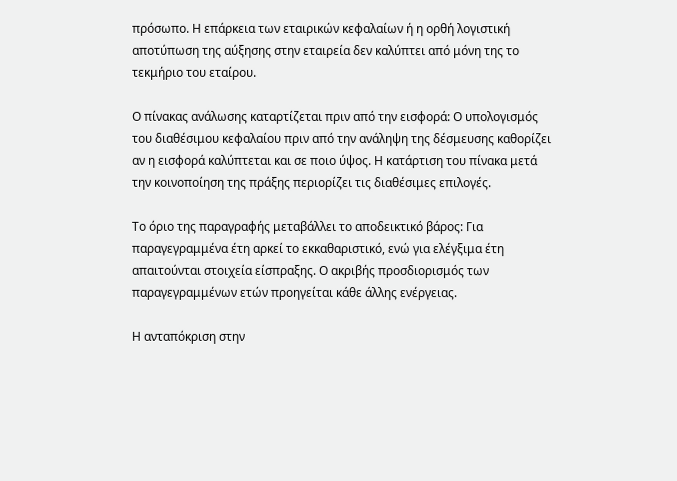πρόσωπο. Η επάρκεια των εταιρικών κεφαλαίων ή η ορθή λογιστική αποτύπωση της αύξησης στην εταιρεία δεν καλύπτει από μόνη της το τεκμήριο του εταίρου.

Ο πίνακας ανάλωσης καταρτίζεται πριν από την εισφορά: Ο υπολογισμός του διαθέσιμου κεφαλαίου πριν από την ανάληψη της δέσμευσης καθορίζει αν η εισφορά καλύπτεται και σε ποιο ύψος. Η κατάρτιση του πίνακα μετά την κοινοποίηση της πράξης περιορίζει τις διαθέσιμες επιλογές.

Το όριο της παραγραφής μεταβάλλει το αποδεικτικό βάρος: Για παραγεγραμμένα έτη αρκεί το εκκαθαριστικό, ενώ για ελέγξιμα έτη απαιτούνται στοιχεία είσπραξης. Ο ακριβής προσδιορισμός των παραγεγραμμένων ετών προηγείται κάθε άλλης ενέργειας.

Η ανταπόκριση στην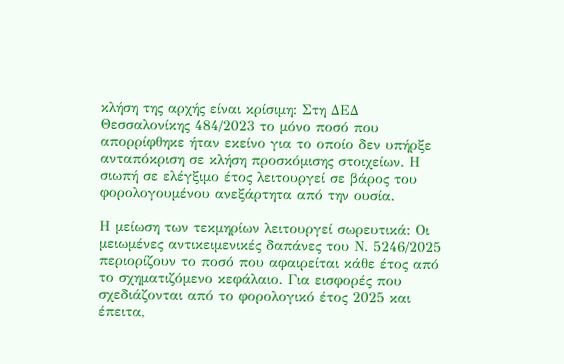κλήση της αρχής είναι κρίσιμη: Στη ΔΕΔ Θεσσαλονίκης 484/2023 το μόνο ποσό που απορρίφθηκε ήταν εκείνο για το οποίο δεν υπήρξε ανταπόκριση σε κλήση προσκόμισης στοιχείων. Η σιωπή σε ελέγξιμο έτος λειτουργεί σε βάρος του φορολογουμένου ανεξάρτητα από την ουσία.

Η μείωση των τεκμηρίων λειτουργεί σωρευτικά: Οι μειωμένες αντικειμενικές δαπάνες του Ν. 5246/2025 περιορίζουν το ποσό που αφαιρείται κάθε έτος από το σχηματιζόμενο κεφάλαιο. Για εισφορές που σχεδιάζονται από το φορολογικό έτος 2025 και έπειτα,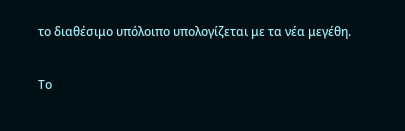το διαθέσιμο υπόλοιπο υπολογίζεται με τα νέα μεγέθη.

Το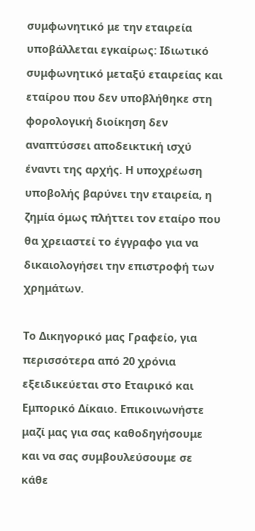συμφωνητικό με την εταιρεία υποβάλλεται εγκαίρως: Ιδιωτικό συμφωνητικό μεταξύ εταιρείας και εταίρου που δεν υποβλήθηκε στη φορολογική διοίκηση δεν αναπτύσσει αποδεικτική ισχύ έναντι της αρχής. Η υποχρέωση υποβολής βαρύνει την εταιρεία, η ζημία όμως πλήττει τον εταίρο που θα χρειαστεί το έγγραφο για να δικαιολογήσει την επιστροφή των χρημάτων.

Το Δικηγορικό μας Γραφείο, για περισσότερα από 20 χρόνια εξειδικεύεται στο Εταιρικό και Εμπορικό Δίκαιο. Επικοινωνήστε μαζί μας για σας καθοδηγήσουμε και να σας συμβουλεύσουμε σε κάθε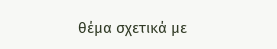θέμα σχετικά με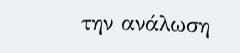την ανάλωση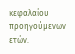κεφαλαίου προηγούμενων ετών.